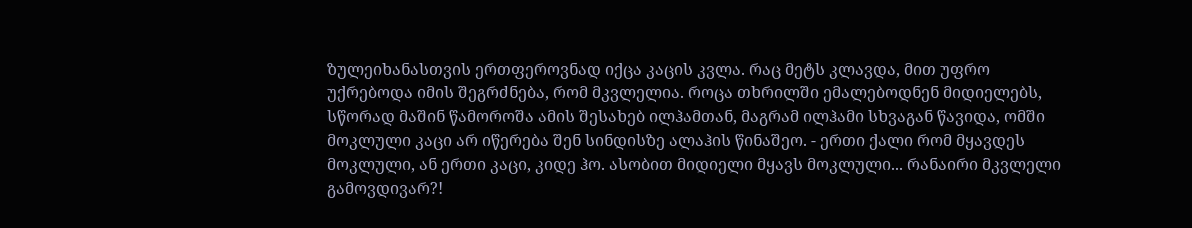ზულეიხანასთვის ერთფეროვნად იქცა კაცის კვლა. რაც მეტს კლავდა, მით უფრო უქრებოდა იმის შეგრძნება, რომ მკვლელია. როცა თხრილში ემალებოდნენ მიდიელებს, სწორად მაშინ წამოროშა ამის შესახებ ილჰამთან, მაგრამ ილჰამი სხვაგან წავიდა, ომში მოკლული კაცი არ იწერება შენ სინდისზე ალაჰის წინაშეო. - ერთი ქალი რომ მყავდეს მოკლული, ან ერთი კაცი, კიდე ჰო. ასობით მიდიელი მყავს მოკლული... რანაირი მკვლელი გამოვდივარ?!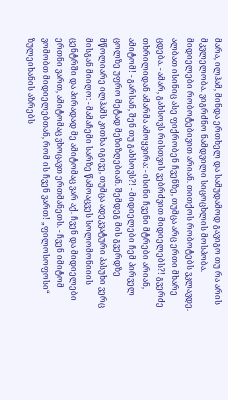მარა, ილჰამ, მინდა ერთხელ და სამუდამოდ გავიგო თუ რა არის მკვლელობა. ვიგრძნო ნამდვილი სიცოცხლის მოსპობა. მიდიელები რობოტებივით არიან. თითქოს რობოტებს ვკლავდე. ალბათ ისინიც ასე ფიქრობენ ჩვენზე, თუმცა არც ერთი მხარე ცდება. - ამარ, გახსოვს რისთვის ვებრძვით მიდიელებს?! გვერძე თხრილიდან ამარმა ამოყვირა: - ისინი ჩვენი მტრები არიან, ამიტომ! - გარსან, შენ თუ გახსოვს?! - მიდიელები ჩემ პირველ ცოლზე უფრო მეტად მეზიზღებიან. შემდეგ მის გვერდზე მწოლიარე ილჰამს კითხა იგივე, თუმცა ადეკვატური პასუხი ვერც მისგან მიიღო: - მამაჩემი სარზე წამოაცვეს სოლომონიიის ცენტრში და პირადად მე ამიტომაც ვარ აქ. ჩვენ და მიდიელები ერთნი ვართ, ამიტომაც ვხოცავთ ერთმანეთს. - ჩვენ იმიტომ ვომობთ მიდიელებთან, რომ ის ჩვენ ვართ! „ფილოსოფოსი“ ზულეიხანის აზრებს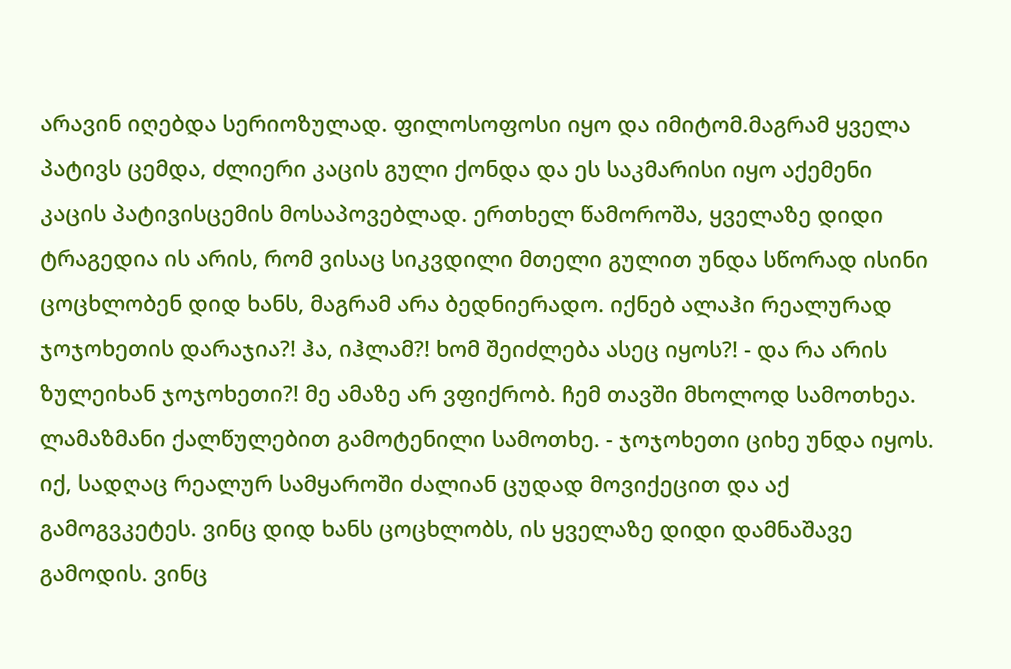არავინ იღებდა სერიოზულად. ფილოსოფოსი იყო და იმიტომ.მაგრამ ყველა პატივს ცემდა, ძლიერი კაცის გული ქონდა და ეს საკმარისი იყო აქემენი კაცის პატივისცემის მოსაპოვებლად. ერთხელ წამოროშა, ყველაზე დიდი ტრაგედია ის არის, რომ ვისაც სიკვდილი მთელი გულით უნდა სწორად ისინი ცოცხლობენ დიდ ხანს, მაგრამ არა ბედნიერადო. იქნებ ალაჰი რეალურად ჯოჯოხეთის დარაჯია?! ჰა, იჰლამ?! ხომ შეიძლება ასეც იყოს?! - და რა არის ზულეიხან ჯოჯოხეთი?! მე ამაზე არ ვფიქრობ. ჩემ თავში მხოლოდ სამოთხეა. ლამაზმანი ქალწულებით გამოტენილი სამოთხე. - ჯოჯოხეთი ციხე უნდა იყოს. იქ, სადღაც რეალურ სამყაროში ძალიან ცუდად მოვიქეცით და აქ გამოგვკეტეს. ვინც დიდ ხანს ცოცხლობს, ის ყველაზე დიდი დამნაშავე გამოდის. ვინც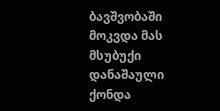ბავშვობაში მოკვდა მას მსუბუქი დანაშაული ქონდა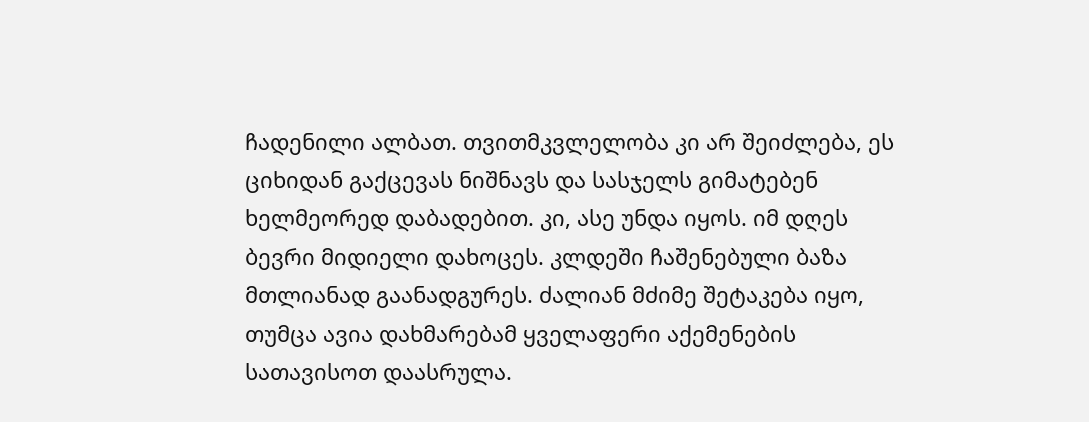ჩადენილი ალბათ. თვითმკვლელობა კი არ შეიძლება, ეს ციხიდან გაქცევას ნიშნავს და სასჯელს გიმატებენ ხელმეორედ დაბადებით. კი, ასე უნდა იყოს. იმ დღეს ბევრი მიდიელი დახოცეს. კლდეში ჩაშენებული ბაზა მთლიანად გაანადგურეს. ძალიან მძიმე შეტაკება იყო, თუმცა ავია დახმარებამ ყველაფერი აქემენების სათავისოთ დაასრულა.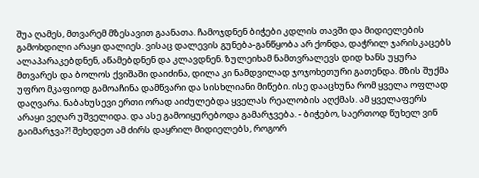შუა ღამეს, მთვარემ მზესავით გაანათა. ჩამოჯდნენ ბიჭები კდლის თავში და მიდიელების გამოხდილი არაყი დალიეს. ვისაც დალევის გუნება-განწყობა არ ქონდა, დაჭრილ ჯარისკაცებს ალაპარაკებდნენ, აწამებდნენ და კლავდნენ. ზულეიხამ ნამთვრალევს დიდ ხანს უყურა მთვარეს და ბოლოს ქვიშაში დაიძინა, დილა კი ნამდვილად ჯოჯოხეთური გათენდა. მზის შუქმა უფრო მკაფიოდ გამოაჩინა დამწვარი და სისხლიანი მიწები. ისე დააცხუნა რომ ყველა ოფლად დაღვარა. ნაბახუსევი ერთი ორად აიძულებდა ყველას რეალობის აღქმას. ამ ყველაფერს არაყი ვეღარ უშველიდა. და ასე გამოიყურებოდა გამარჯვება. - ბიჭებო, საერთოდ წუხელ ვინ გაიმარჯვა?! შეხედეთ ამ ძირს დაყრილ მიდიელებს, როგორ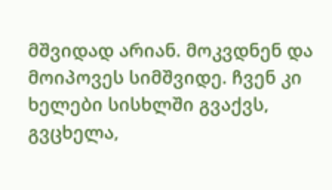მშვიდად არიან. მოკვდნენ და მოიპოვეს სიმშვიდე. ჩვენ კი ხელები სისხლში გვაქვს, გვცხელა,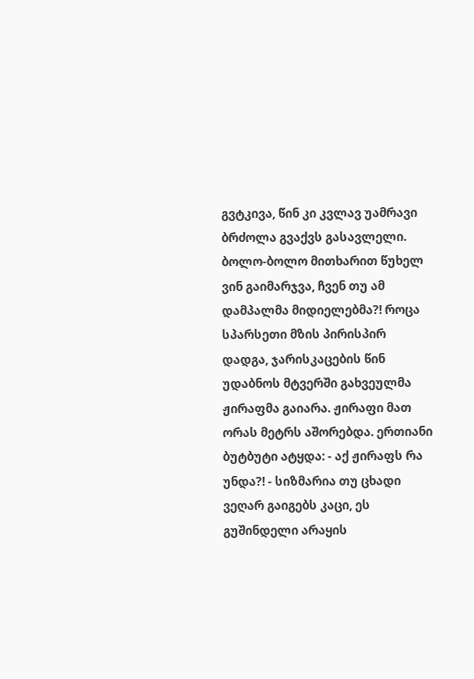გვტკივა, წინ კი კვლავ უამრავი ბრძოლა გვაქვს გასავლელი. ბოლო-ბოლო მითხარით წუხელ ვინ გაიმარჯვა, ჩვენ თუ ამ დამპალმა მიდიელებმა?! როცა სპარსეთი მზის პირისპირ დადგა, ჯარისკაცების წინ უდაბნოს მტვერში გახვეულმა ჟირაფმა გაიარა. ჟირაფი მათ ორას მეტრს აშორებდა. ერთიანი ბუტბუტი ატყდა: - აქ ჟირაფს რა უნდა?! - სიზმარია თუ ცხადი ვეღარ გაიგებს კაცი, ეს გუშინდელი არაყის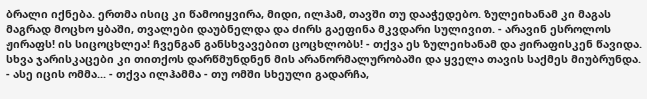ბრალი იქნება. ერთმა ისიც კი წამოიყვირა, მიდი, ილჰამ, თავში თუ დააჭედებო. ზულეიხანამ კი მაგას მაგრად მოცხო ყბაში, თვალები დაუბნელდა და ძირს გაეფინა მკვდარი სულივით. - არავინ ესროლოს ჟირაფს! ის სიცოცხლეა! ჩვენგან განსხვავებით ცოცხლობს! - თქვა ეს ზულეიხანამ და ჟირაფისკენ წავიდა. სხვა ჯარისკაცები კი თითქოს დარწმუნდნენ მის არანორმალურობაში და ყველა თავის საქმეს მიუბრუნდა. - ასე იცის ომმა... - თქვა ილჰამმა - თუ ომში სხეული გადარჩა,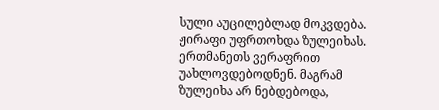სული აუცილებლად მოკვდება. ჟირაფი უფრთოხდა ზულეიხას. ერთმანეთს ვერაფრით უახლოვდებოდნენ. მაგრამ ზულეიხა არ ნებდებოდა,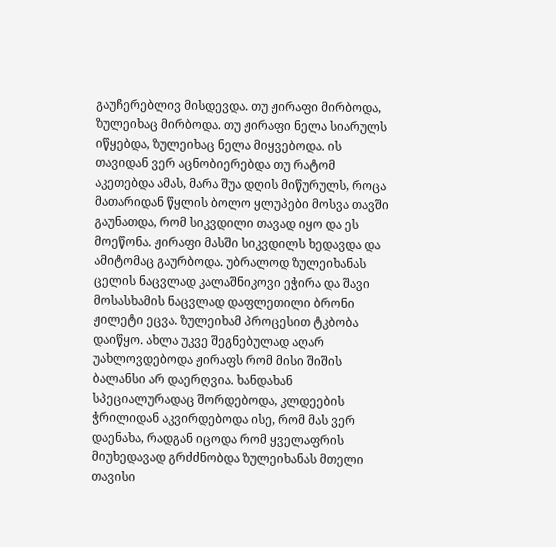გაუჩერებლივ მისდევდა. თუ ჟირაფი მირბოდა, ზულეიხაც მირბოდა. თუ ჟირაფი ნელა სიარულს იწყებდა, ზულეიხაც ნელა მიყვებოდა. ის თავიდან ვერ აცნობიერებდა თუ რატომ აკეთებდა ამას, მარა შუა დღის მიწურულს, როცა მათარიდან წყლის ბოლო ყლუპები მოსვა თავში გაუნათდა, რომ სიკვდილი თავად იყო და ეს მოეწონა. ჟირაფი მასში სიკვდილს ხედავდა და ამიტომაც გაურბოდა. უბრალოდ ზულეიხანას ცელის ნაცვლად კალაშნიკოვი ეჭირა და შავი მოსასხამის ნაცვლად დაფლეთილი ბრონი ჟილეტი ეცვა. ზულეიხამ პროცესით ტკბობა დაიწყო. ახლა უკვე შეგნებულად აღარ უახლოვდებოდა ჟირაფს რომ მისი შიშის ბალანსი არ დაერღვია. ხანდახან სპეციალურადაც შორდებოდა, კლდეების ჭრილიდან აკვირდებოდა ისე, რომ მას ვერ დაენახა, რადგან იცოდა რომ ყველაფრის მიუხედავად გრძძნობდა ზულეიხანას მთელი თავისი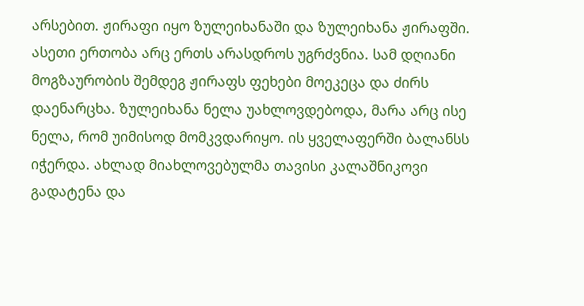არსებით. ჟირაფი იყო ზულეიხანაში და ზულეიხანა ჟირაფში. ასეთი ერთობა არც ერთს არასდროს უგრძვნია. სამ დღიანი მოგზაურობის შემდეგ ჟირაფს ფეხები მოეკეცა და ძირს დაენარცხა. ზულეიხანა ნელა უახლოვდებოდა, მარა არც ისე ნელა, რომ უიმისოდ მომკვდარიყო. ის ყველაფერში ბალანსს იჭერდა. ახლად მიახლოვებულმა თავისი კალაშნიკოვი გადატენა და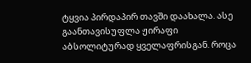ტყვია პირდაპირ თავში დაახალა. ასე გაანთავისუფლა ჟირაფი აბსოლიტურად ყველაფრისგან. როცა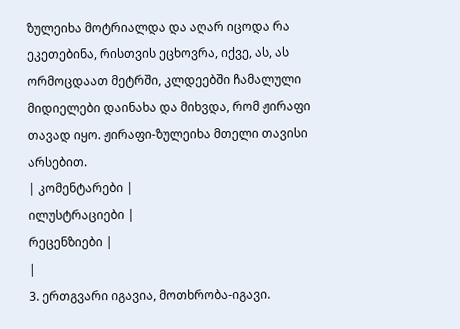ზულეიხა მოტრიალდა და აღარ იცოდა რა ეკეთებინა, რისთვის ეცხოვრა, იქვე, ას, ას ორმოცდაათ მეტრში, კლდეებში ჩამალული მიდიელები დაინახა და მიხვდა, რომ ჟირაფი თავად იყო. ჟირაფი-ზულეიხა მთელი თავისი არსებით.
| კომენტარები |
ილუსტრაციები |
რეცენზიები |
|
3. ერთგვარი იგავია, მოთხრობა-იგავი.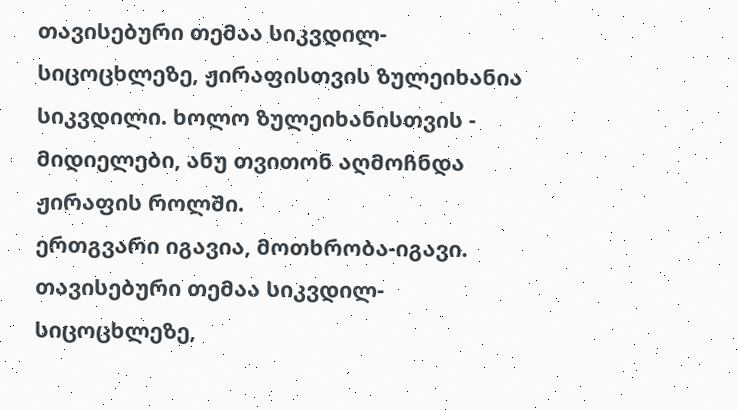თავისებური თემაა სიკვდილ- სიცოცხლეზე, ჟირაფისთვის ზულეიხანია სიკვდილი. ხოლო ზულეიხანისთვის - მიდიელები, ანუ თვითონ აღმოჩნდა ჟირაფის როლში.
ერთგვარი იგავია, მოთხრობა-იგავი. თავისებური თემაა სიკვდილ- სიცოცხლეზე,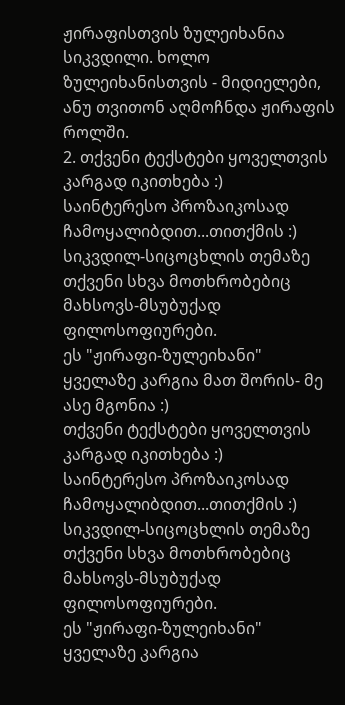ჟირაფისთვის ზულეიხანია სიკვდილი. ხოლო ზულეიხანისთვის - მიდიელები, ანუ თვითონ აღმოჩნდა ჟირაფის როლში.
2. თქვენი ტექსტები ყოველთვის კარგად იკითხება :)
საინტერესო პროზაიკოსად ჩამოყალიბდით...თითქმის :)
სიკვდილ-სიცოცხლის თემაზე თქვენი სხვა მოთხრობებიც მახსოვს-მსუბუქად ფილოსოფიურები.
ეს "ჟირაფი-ზულეიხანი" ყველაზე კარგია მათ შორის- მე ასე მგონია :)
თქვენი ტექსტები ყოველთვის კარგად იკითხება :)
საინტერესო პროზაიკოსად ჩამოყალიბდით...თითქმის :)
სიკვდილ-სიცოცხლის თემაზე თქვენი სხვა მოთხრობებიც მახსოვს-მსუბუქად ფილოსოფიურები.
ეს "ჟირაფი-ზულეიხანი" ყველაზე კარგია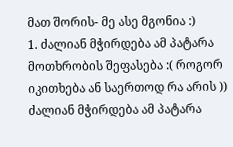მათ შორის- მე ასე მგონია :)
1. ძალიან მჭირდება ამ პატარა მოთხრობის შეფასება :( როგორ იკითხება ან საერთოდ რა არის )) ძალიან მჭირდება ამ პატარა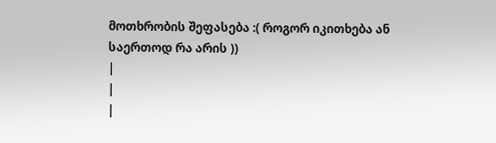მოთხრობის შეფასება :( როგორ იკითხება ან საერთოდ რა არის ))
|
|
|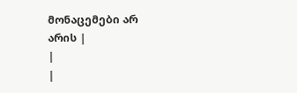მონაცემები არ არის |
|
|